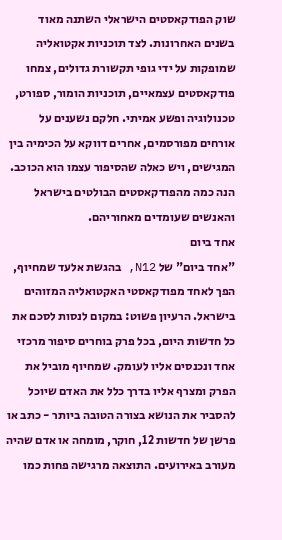שוק הפודקאסטים הישראלי השתנה מאוד בשנים האחרונות. לצד תוכניות אקטואליה שמופקות על ידי גופי תקשורת גדולים, צמחו פודקאסטים עצמאיים, תוכניות הומור, ספורט, טכנולוגיה ופשע אמיתי. חלקם נשענים על אורחים מפורסמים, אחרים דווקא על הכימיה בין המגישים, ויש כאלה שהסיפור עצמו הוא הכוכב. הנה כמה מהפודקאסטים הבולטים בישראל והאנשים שעומדים מאחוריהם.
אחד ביום
"אחד ביום" של N12, בהגשת אלעד שמחיוף, הפך לאחד מפודקאסטי האקטואליה המזוהים בישראל. הרעיון פשוט: במקום לנסות לסכם את כל חדשות היום, בכל פרק בוחרים סיפור מרכזי אחד ונכנסים אליו לעומק. שמחיוף מוביל את הפרק ומצרף אליו בדרך כלל את האדם שיוכל להסביר את הנושא בצורה הטובה ביותר - כתב או פרשן של חדשות 12, חוקר, מומחה או אדם שהיה מעורב באירועים. התוצאה מרגישה פחות כמו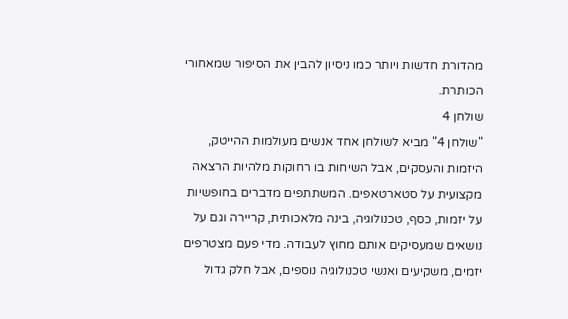מהדורת חדשות ויותר כמו ניסיון להבין את הסיפור שמאחורי הכותרת.
שולחן 4
"שולחן 4" מביא לשולחן אחד אנשים מעולמות ההייטק, היזמות והעסקים, אבל השיחות בו רחוקות מלהיות הרצאה מקצועית על סטארטאפים. המשתתפים מדברים בחופשיות על יזמות, כסף, טכנולוגיה, בינה מלאכותית, קריירה וגם על נושאים שמעסיקים אותם מחוץ לעבודה. מדי פעם מצטרפים יזמים, משקיעים ואנשי טכנולוגיה נוספים, אבל חלק גדול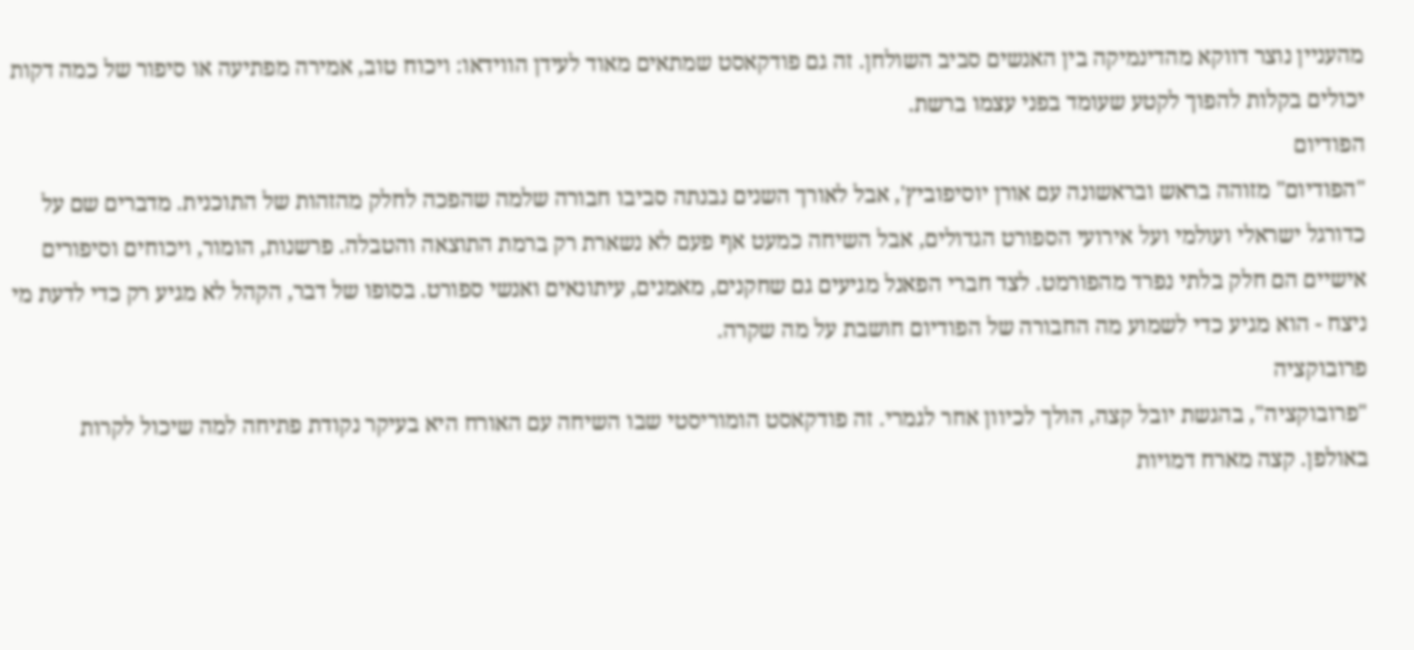מהעניין נוצר דווקא מהדינמיקה בין האנשים סביב השולחן. זה גם פודקאסט שמתאים מאוד לעידן הווידאו: ויכוח טוב, אמירה מפתיעה או סיפור של כמה דקות יכולים בקלות להפוך לקטע שעומד בפני עצמו ברשת.
הפודיום
"הפודיום" מזוהה בראש ובראשונה עם אורן יוסיפוביץ', אבל לאורך השנים נבנתה סביבו חבורה שלמה שהפכה לחלק מהזהות של התוכנית. מדברים שם על כדורגל ישראלי ועולמי ועל אירועי הספורט הגדולים, אבל השיחה כמעט אף פעם לא נשארת רק ברמת התוצאה והטבלה. פרשנות, הומור, ויכוחים וסיפורים אישיים הם חלק בלתי נפרד מהפורמט. לצד חברי הפאנל מגיעים גם שחקנים, מאמנים, עיתונאים ואנשי ספורט. בסופו של דבר, הקהל לא מגיע רק כדי לדעת מי ניצח - הוא מגיע כדי לשמוע מה החבורה של הפודיום חושבת על מה שקרה.
פרובוקציה
"פרובוקציה", בהגשת יובל קצה, הולך לכיוון אחר לגמרי. זה פודקאסט הומוריסטי שבו השיחה עם האורח היא בעיקר נקודת פתיחה למה שיכול לקרות באולפן. קצה מארח דמויות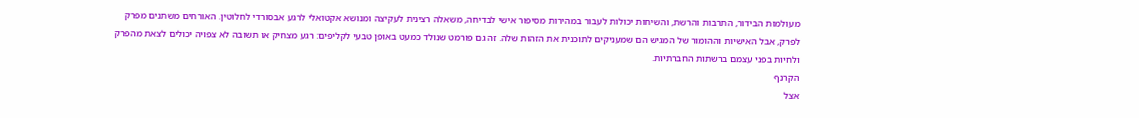מעולמות הבידור, התרבות והרשת, והשיחות יכולות לעבור במהירות מסיפור אישי לבדיחה, משאלה רצינית לעקיצה ומנושא אקטואלי לרגע אבסורדי לחלוטין. האורחים משתנים מפרק לפרק, אבל האישיות וההומור של המגיש הם שמעניקים לתוכנית את הזהות שלה. זה גם פורמט שנולד כמעט באופן טבעי לקליפים: רגע מצחיק או תשובה לא צפויה יכולים לצאת מהפרק ולחיות בפני עצמם ברשתות החברתיות.
הקרנף
אצל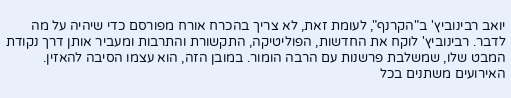יואב רבינוביץ' ב"הקרנף", לעומת זאת, לא צריך בהכרח אורח מפורסם כדי שיהיה על מה לדבר. רבינוביץ' לוקח את החדשות, הפוליטיקה, התקשורת והתרבות ומעביר אותן דרך נקודת המבט שלו, שמשלבת פרשנות עם הרבה הומור. במובן הזה, הוא עצמו הסיבה להאזין. האירועים משתנים בכל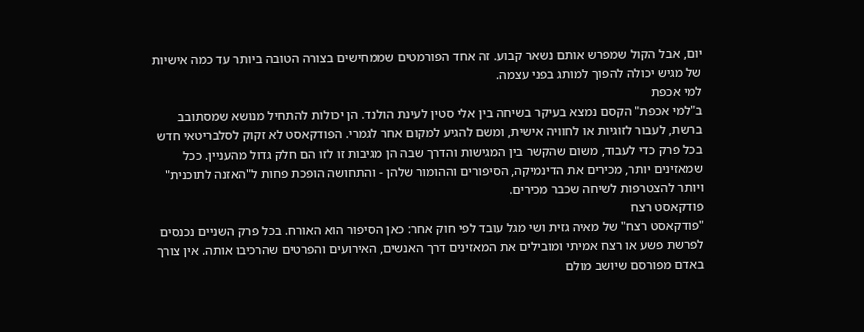יום, אבל הקול שמפרש אותם נשאר קבוע. זה אחד הפורמטים שממחישים בצורה הטובה ביותר עד כמה אישיות של מגיש יכולה להפוך למותג בפני עצמה.
למי אכפת
ב"למי אכפת" הקסם נמצא בעיקר בשיחה בין אלי סטין לעינת הולנד. הן יכולות להתחיל מנושא שמסתובב ברשת, לעבור לזוגיות או לחוויה אישית, ומשם להגיע למקום אחר לגמרי. הפודקאסט לא זקוק לסלבריטאי חדש בכל פרק כדי לעבוד, משום שהקשר בין המגישות והדרך שבה הן מגיבות זו לזו הם חלק גדול מהעניין. ככל שמאזינים יותר, מכירים את הדינמיקה, הסיפורים וההומור שלהן - והתחושה הופכת פחות ל"האזנה לתוכנית" ויותר להצטרפות לשיחה שכבר מכירים.
פודקאסט רצח
"פודקאסט רצח" של מאיה גזית ושי מגל עובד לפי חוק אחר: כאן הסיפור הוא האורח. בכל פרק השניים נכנסים לפרשת פשע או רצח אמיתי ומובילים את המאזינים דרך האנשים, האירועים והפרטים שהרכיבו אותה. אין צורך באדם מפורסם שיושב מולם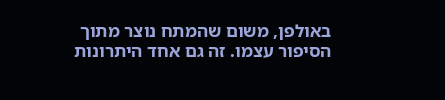באולפן, משום שהמתח נוצר מתוך הסיפור עצמו. זה גם אחד היתרונות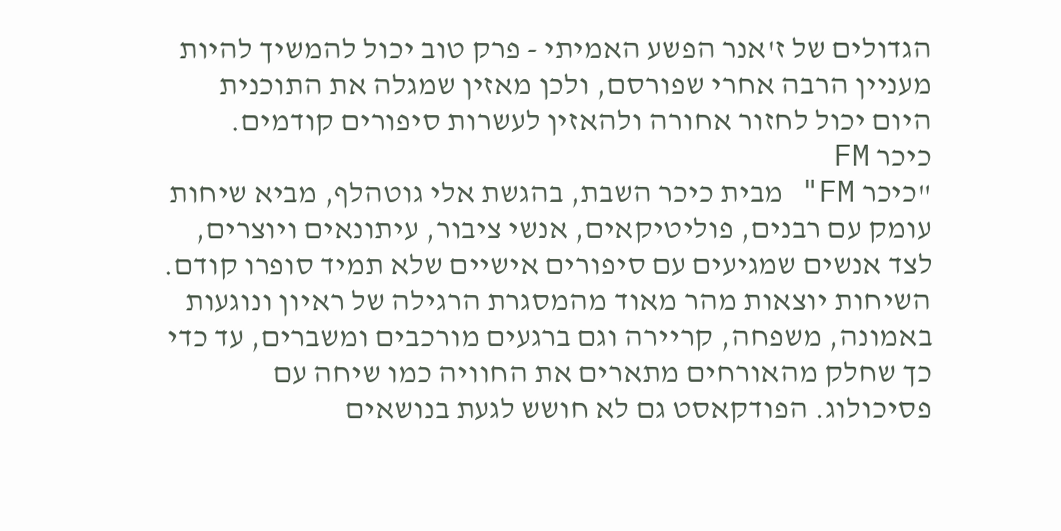הגדולים של ז'אנר הפשע האמיתי - פרק טוב יכול להמשיך להיות מעניין הרבה אחרי שפורסם, ולכן מאזין שמגלה את התוכנית היום יכול לחזור אחורה ולהאזין לעשרות סיפורים קודמים.
כיכר FM
"כיכר FM" מבית כיכר השבת, בהגשת אלי גוטהלף, מביא שיחות עומק עם רבנים, פוליטיקאים, אנשי ציבור, עיתונאים ויוצרים, לצד אנשים שמגיעים עם סיפורים אישיים שלא תמיד סופרו קודם. השיחות יוצאות מהר מאוד מהמסגרת הרגילה של ראיון ונוגעות באמונה, משפחה, קריירה וגם ברגעים מורכבים ומשברים, עד כדי כך שחלק מהאורחים מתארים את החוויה כמו שיחה עם פסיכולוג. הפודקאסט גם לא חושש לגעת בנושאים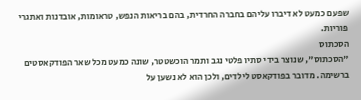שפעם כמעט לא דיברו עליהם בחברה החרדית, בהם בריאות הנפש, טראומות, אובדנות ואתגרי פוריות.
הסכתוס
"הסכתוס", שנוצר בידי סתיו פלטי נגב ותמר הוכשטטר, שונה כמעט מכל שאר הפודקאסטים ברשימה. מדובר בפודקאסט לילדים, ולכן הוא לא נשען על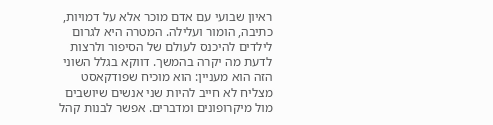ראיון שבועי עם אדם מוכר אלא על דמויות, כתיבה, הומור ועלילה. המטרה היא לגרום לילדים להיכנס לעולם של הסיפור ולרצות לדעת מה יקרה בהמשך. דווקא בגלל השוני הזה הוא מעניין: הוא מוכיח שפודקאסט מצליח לא חייב להיות שני אנשים שיושבים מול מיקרופונים ומדברים. אפשר לבנות קהל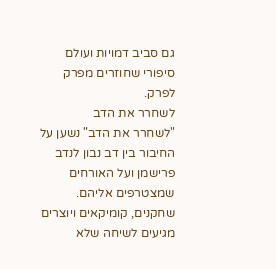גם סביב דמויות ועולם סיפורי שחוזרים מפרק לפרק.
לשחרר את הדב
"לשחרר את הדב" נשען על החיבור בין דב נבון לנדב פרישמן ועל האורחים שמצטרפים אליהם. שחקנים, קומיקאים ויוצרים מגיעים לשיחה שלא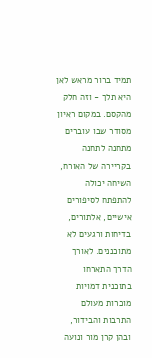תמיד ברור מראש לאן היא תלך - וזה חלק מהקסם. במקום ראיון מסודר שבו עוברים מתחנה לתחנה בקריירה של האורח, השיחה יכולה להתפתח לסיפורים אישיים, אלתורים, בדיחות ורגעים לא מתוכננים. לאורך הדרך התארחו בתוכנית דמויות מוכרות מעולם התרבות והבידור, ובהן קרן מור ונועה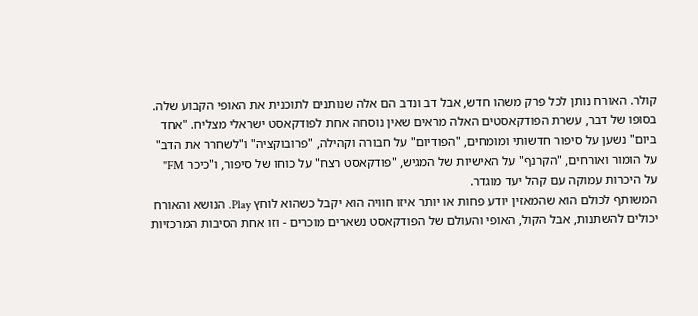קולר. האורח נותן לכל פרק משהו חדש, אבל דב ונדב הם אלה שנותנים לתוכנית את האופי הקבוע שלה.
בסופו של דבר, עשרת הפודקאסטים האלה מראים שאין נוסחה אחת לפודקאסט ישראלי מצליח. "אחד ביום" נשען על סיפור חדשותי ומומחים, "הפודיום" על חבורה וקהילה, "פרובוקציה" ו"לשחרר את הדב" על הומור ואורחים, "הקרנף" על האישיות של המגיש, "פודקאסט רצח" על כוחו של סיפור, ו"כיכר FM" על היכרות עמוקה עם קהל יעד מוגדר.
המשותף לכולם הוא שהמאזין יודע פחות או יותר איזו חוויה הוא יקבל כשהוא לוחץ Play. הנושא והאורח יכולים להשתנות, אבל הקול, האופי והעולם של הפודקאסט נשארים מוכרים - וזו אחת הסיבות המרכזיות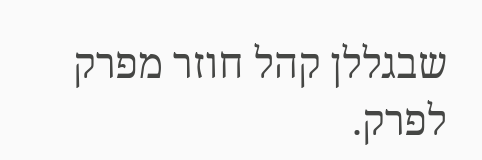שבגללן קהל חוזר מפרק לפרק.